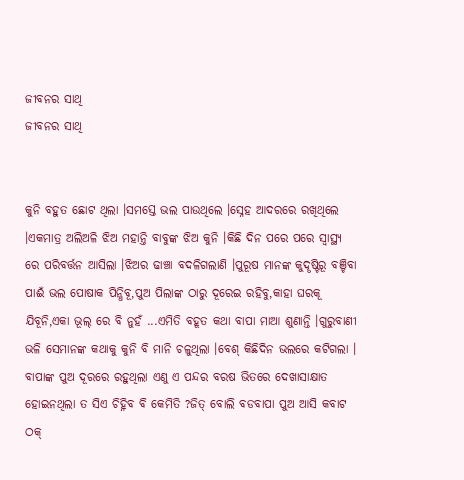ଜୀବନର ସାଥି
ଜୀବନର ସାଥି


କୁନି ବହୁତ ଛୋଟ ଥିଲା ।ସମସ୍ତେ ଭଲ ପାଉଥିଲେ ।ସ୍ନେହ ଆଦରରେ ରଖିଥିଲେ ।ଏକମାତ୍ର ଅଲିଅଳି ଝିଅ ମହାନ୍ତି ବାବୁଙ୍କ ଝିଅ କୁନି ।କିଛି ଦିନ ପରେ ପରେ ସ୍ବାସ୍ଥ୍ୟ ରେ ପରିବର୍ତ୍ତନ ଆସିଲା ।ଝିଅର ଢାଞ୍ଚା ବଦଳିଗଲାଣି ।ପୁରୂଷ ମାନଙ୍କ କୁଦୄଷ୍ଟିରୂ ବଞ୍ଚିବା ପାଈଁ ଭଲ ପୋଷାକ ପିନ୍ଧିବୂ,ପୁଅ ପିଲାଙ୍କ ଠାରୁ ଦୂରେଇ ରହିବୁ,କାହା ଘରକୂ ଯିବୂନି,ଏକା ଭୂଲ୍ ରେ ବି ନୁହଁ ...ଏମିତି ବହୂତ କଥା ବାପା ମାଆ ଶୁଣାନ୍ତି ।ଗୁରୁବାଣୀ ଭଳି ସେମାନଙ୍କ କଥାକୁ କୁନି ବି ମାନି ଚଳୁଥିଲା ।ବେଶ୍ କିଛିଦିନ ଭଲରେ କଟିଗଲା ।
ବାପାଙ୍କ ପୁଅ ଦୂରରେ ରହୁଥିଲା ଏଣୁ ଏ ପନ୍ଦର ବରଷ ଭିତରେ ଦେଖାସାକ୍ଷାତ ହୋଇନଥିଲା ତ ସିଏ ଚିହ୍ନିବ ବି କେମିତି ?ଜିତ୍ ବୋଲି ବଡବାପା ପୁଅ ଆସି କବାଟ ଠକ୍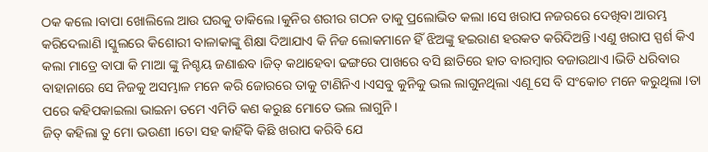ଠକ କଲେ ।ବାପା ଖୋଲିଲେ ଆଉ ଘରକୁ ଡାକିଲେ ।କୁନିର ଶରୀର ଗଠନ ତାକୁ ପ୍ରଲୋଭିତ କଲା ।ସେ ଖରାପ ନଜରରେ ଦେଖିବା ଆରମ୍ଭ କରିଦେଲାଣି ।ସ୍କୁଲରେ କିଶୋରୀ ବାଳାକାଙ୍କୁ ଶିକ୍ଷା ଦିଆଯାଏ କି ନିଜ ଲୋକମାନେ ହିଁ ଝିଅଙ୍କୁ ହଇରାଣ ହରକତ କରିଦିଅନ୍ତି ।ଏଣୁ ଖରାପ ସ୍ପର୍ଶ କିଏ କଲା ମାତ୍ରେ ବାପା କି ମାଆ ଙ୍କୁ ନିଶ୍ଚୟ ଜଣାଈବ ।ଜିତ୍ କଥାହେବା ଢଙ୍ଗରେ ପାଖରେ ବସି ଛାତିରେ ହାତ ବାରମ୍ବାର ବଜାଉଥାଏ ।ଭିଡି ଧରିବାର ବାହାନାରେ ସେ ନିଜକୁ ଅସମ୍ଭାଳ ମନେ କରି ଜୋରରେ ତାକୁ ଟାଣିନିଏ ।ଏସବୁ କୁନିକୁ ଭଲ ଲାଗୁନଥିଲା ଏଣୂ ସେ ବି ସଂକୋଚ ମନେ କରୁଥିଲା ।ତା ପରେ କହିପକାଇଲା ଭାଇନା ତମେ ଏମିତି କଣ କରୁଛ ମୋତେ ଭଲ ଲାଗୁନି ।
ଜିତ୍ କହିଲା ତୁ ମୋ ଭଉଣୀ ।ତୋ ସହ କାହିଁକି କିଛି ଖରାପ କରିବି ଯେ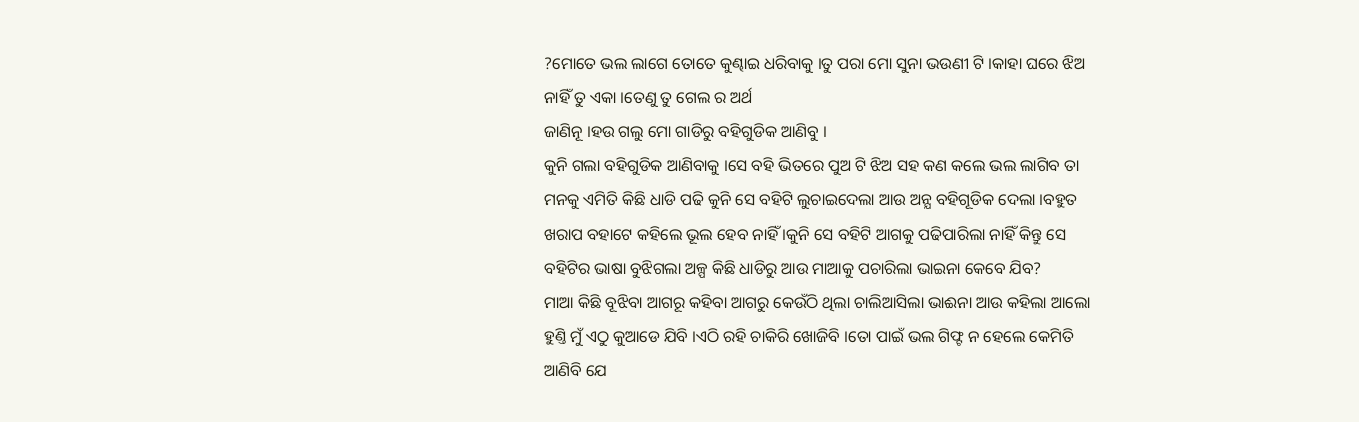?ମୋତେ ଭଲ ଲାଗେ ତୋତେ କୁଣ୍ଢାଇ ଧରିବାକୁ ।ତୁ ପରା ମୋ ସୁନା ଭଉଣୀ ଟି ।କାହା ଘରେ ଝିଅ ନାହିଁ ତୁ ଏକା ।ତେଣୁ ତୁ ଗେଲ ର ଅର୍ଥ
ଜାଣିନୂ ।ହଉ ଗଲୁ ମୋ ଗାଡିରୁ ବହିଗୁଡିକ ଆଣିବୁ ।
କୁନି ଗଲା ବହିଗୁଡିକ ଆଣିବାକୁ ।ସେ ବହି ଭିତରେ ପୁଅ ଟି ଝିଅ ସହ କଣ କଲେ ଭଲ ଲାଗିବ ତା ମନକୁ ଏମିତି କିଛି ଧାଡି ପଢି କୁନି ସେ ବହିଟି ଲୁଚାଇଦେଲା ଆଉ ଅନ୍ଯ ବହିଗୂଡିକ ଦେଲା ।ବହୁତ ଖରାପ ବହାଟେ କହିଲେ ଭୂଲ ହେବ ନାହିଁ ।କୁନି ସେ ବହିଟି ଆଗକୁ ପଢିପାରିଲା ନାହିଁ କିନ୍ତୁ ସେ ବହିଟିର ଭାଷା ବୁଝିଗଲା ଅଳ୍ପ କିଛି ଧାଡିରୁ ଆଉ ମାଆକୁ ପଚାରିଲା ଭାଇନା କେବେ ଯିବ?
ମାଆ କିଛି ବୂଝିବା ଆଗରୂ କହିବା ଆଗରୁ କେଉଁଠି ଥିଲା ଚାଲିଆସିଲା ଭାଈନା ଆଉ କହିଲା ଆଲୋ ହୁଣ୍ତି ମୁଁ ଏଠୁ କୁଆଡେ ଯିବି ।ଏଠି ରହି ଚାକିରି ଖୋଜିବି ।ତୋ ପାଇଁ ଭଲ ଗିଫ୍ଟ ନ ହେଲେ କେମିତି ଆଣିବି ଯେ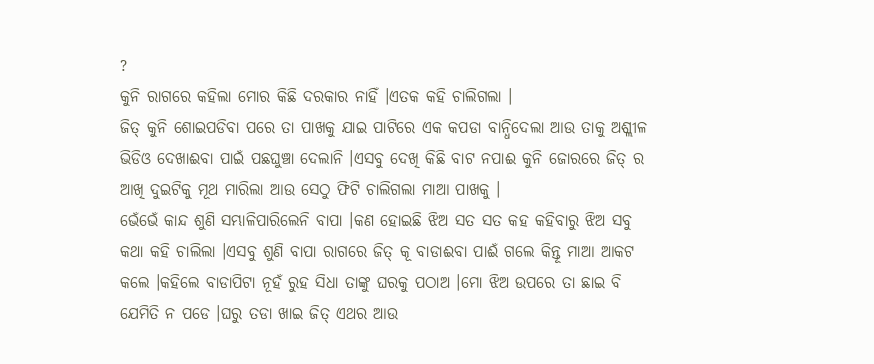?
କୁନି ରାଗରେ କହିଲା ମୋର କିଛି ଦରକାର ନାହିଁ ।ଏତକ କହି ଚାଲିଗଲା ।
ଜିତ୍ କୁନି ଶୋଇପଡିବା ପରେ ତା ପାଖକୁ ଯାଇ ପାଟିରେ ଏକ କପଡା ବାନ୍ଧିଦେଲା ଆଉ ତାକୁ ଅଶ୍ଲୀଳ ଭିଡିଓ ଦେଖାଈବା ପାଇଁ ପଛଘୁଞ୍ଚା ଦେଲାନି ।ଏସବୁ ଦେଖି କିଛି ବାଟ ନପାଈ କୁନି ଜୋରରେ ଜିତ୍ ର ଆଖି ଦୁଇଟିକୁ ମୂଥ ମାରିଲା ଆଉ ସେଠୁ ଫିଟି ଚାଲିଗଲା ମାଆ ପାଖକୁ ।
ଭେଁଭେଁ କାନ୍ଦ ଶୁଣି ସମ୍ଭାଳିପାରିଲେନି ବାପା ।କଣ ହୋଇଛି ଝିଅ ସତ ସତ କହ କହିବାରୁ ଝିଅ ସବୁ କଥା କହି ଚାଲିଲା ।ଏସବୁ ଶୁଣି ବାପା ରାଗରେ ଜିତ୍ କୂ ବାଡାଈବା ପାଈଁ ଗଲେ କିନ୍ତୂ ମାଆ ଆକଟ କଲେ ।କହିଲେ ବାଡାପିଟା ନୂହଁ ରୁହ ସିଧା ତାଙ୍କୁ ଘରକୁ ପଠାଅ ।ମୋ ଝିଅ ଉପରେ ତା ଛାଇ ବି ଯେମିତି ନ ପଡେ ।ଘରୁ ତଡା ଖାଇ ଜିତ୍ ଏଥର ଆଉ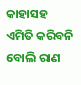କାହାସହ ଏମିତି କରିବନି ବୋଲି ରାଣ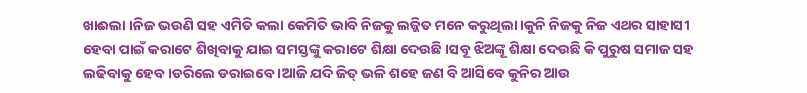ଖାଈଲା ।ନିଜ ଭଉଣି ସହ ଏମିତି କଲା କେମିତି ଭାବି ନିଜକୁ ଲଜ୍ଜିତ ମନେ କରୁଥିଲା ।କୁନି ନିଜକୁ ନିଜ ଏଥର ସାହାସୀ ହେବା ପାଇଁ କରାଟେ ଶିଖିବାକୁ ଯାଇ ସମସ୍ତଙ୍କୁ କରାଟେ ଶିକ୍ଷା ଦେଉଛି ।ସବୂ ଝିଅଙ୍କୂ ଶିକ୍ଷା ଦେଉଛି କି ପୁରୁଷ ସମାଜ ସହ ଲଢିବାକୁ ହେବ ।ଡରିଲେ ଡରାଇବେ ।ଆଜି ଯଦି ଜିତ୍ ଭଳି ଶହେ ଜଣ ବି ଆସିବେ କୁନିର ଆଉ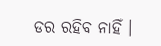ଡର ରହିବ ନାହିଁ ।